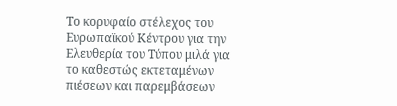Το κορυφαίο στέλεχος του Ευρωπαϊκού Κέντρου για την Ελευθερία του Τύπου μιλά για το καθεστώς εκτεταμένων πιέσεων και παρεμβάσεων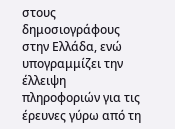στους δημοσιογράφους στην Ελλάδα, ενώ υπογραμμίζει την έλλειψη πληροφοριών για τις έρευνες γύρω από τη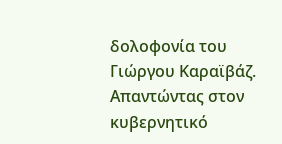δολοφονία του Γιώργου Καραϊβάζ. Απαντώντας στον κυβερνητικό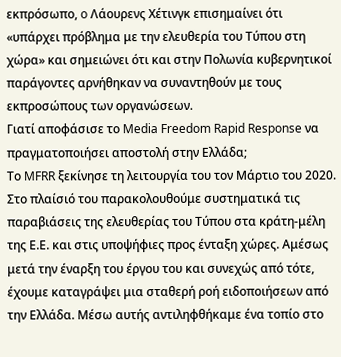εκπρόσωπο, o Λάουρενς Χέτινγκ επισημαίνει ότι «υπάρχει πρόβλημα με την ελευθερία του Τύπου στη χώρα» και σημειώνει ότι και στην Πολωνία κυβερνητικοί παράγοντες αρνήθηκαν να συναντηθούν με τους εκπροσώπους των οργανώσεων.
Γιατί αποφάσισε το Media Freedom Rapid Response να πραγματοποιήσει αποστολή στην Ελλάδα;
Το MFRR ξεκίνησε τη λειτουργία του τον Μάρτιο του 2020. Στο πλαίσιό του παρακολουθούμε συστηματικά τις παραβιάσεις της ελευθερίας του Τύπου στα κράτη-μέλη της Ε.Ε. και στις υποψήφιες προς ένταξη χώρες. Αμέσως μετά την έναρξη του έργου του και συνεχώς από τότε, έχουμε καταγράψει μια σταθερή ροή ειδοποιήσεων από την Ελλάδα. Μέσω αυτής αντιληφθήκαμε ένα τοπίο στο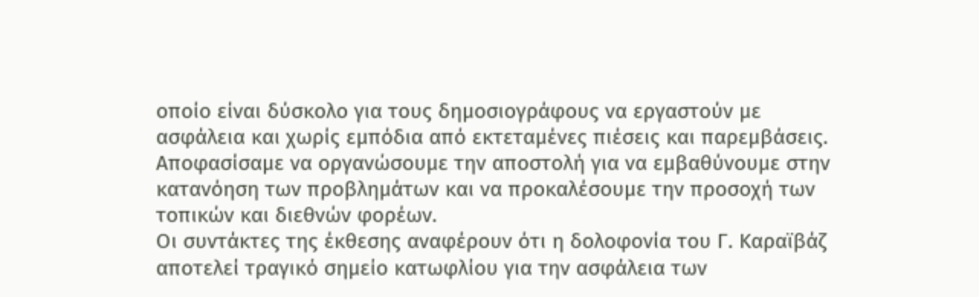οποίο είναι δύσκολο για τους δημοσιογράφους να εργαστούν με ασφάλεια και χωρίς εμπόδια από εκτεταμένες πιέσεις και παρεμβάσεις. Αποφασίσαμε να οργανώσουμε την αποστολή για να εμβαθύνουμε στην κατανόηση των προβλημάτων και να προκαλέσουμε την προσοχή των τοπικών και διεθνών φορέων.
Οι συντάκτες της έκθεσης αναφέρουν ότι η δολοφονία του Γ. Καραϊβάζ αποτελεί τραγικό σημείο κατωφλίου για την ασφάλεια των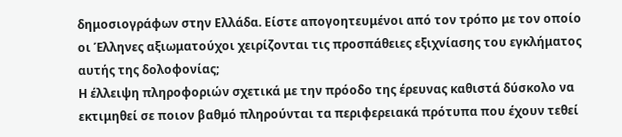δημοσιογράφων στην Ελλάδα. Είστε απογοητευμένοι από τον τρόπο με τον οποίο οι Έλληνες αξιωματούχοι χειρίζονται τις προσπάθειες εξιχνίασης του εγκλήματος αυτής της δολοφονίας;
Η έλλειψη πληροφοριών σχετικά με την πρόοδο της έρευνας καθιστά δύσκολο να εκτιμηθεί σε ποιον βαθμό πληρούνται τα περιφερειακά πρότυπα που έχουν τεθεί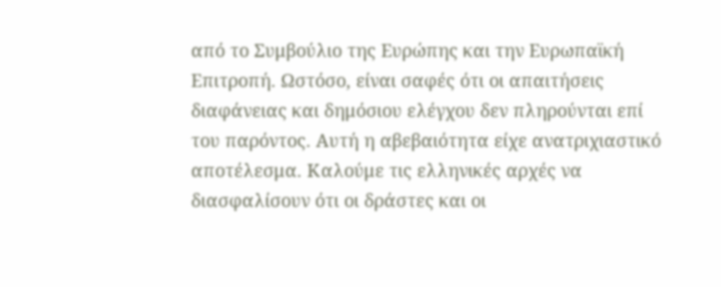από το Συμβούλιο της Ευρώπης και την Ευρωπαϊκή Επιτροπή. Ωστόσο, είναι σαφές ότι οι απαιτήσεις διαφάνειας και δημόσιου ελέγχου δεν πληρούνται επί του παρόντος. Αυτή η αβεβαιότητα είχε ανατριχιαστικό αποτέλεσμα. Καλούμε τις ελληνικές αρχές να διασφαλίσουν ότι οι δράστες και οι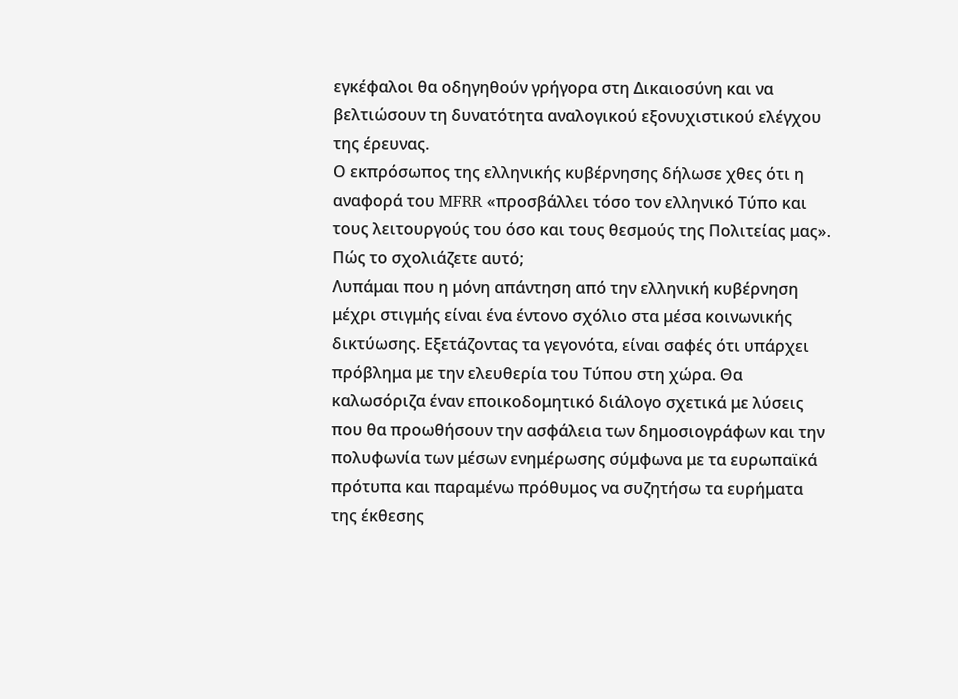εγκέφαλοι θα οδηγηθούν γρήγορα στη Δικαιοσύνη και να βελτιώσουν τη δυνατότητα αναλογικού εξονυχιστικού ελέγχου της έρευνας.
Ο εκπρόσωπος της ελληνικής κυβέρνησης δήλωσε χθες ότι η αναφορά του MFRR «προσβάλλει τόσο τον ελληνικό Τύπο και τους λειτουργούς του όσο και τους θεσμούς της Πολιτείας μας». Πώς το σχολιάζετε αυτό;
Λυπάμαι που η μόνη απάντηση από την ελληνική κυβέρνηση μέχρι στιγμής είναι ένα έντονο σχόλιο στα μέσα κοινωνικής δικτύωσης. Εξετάζοντας τα γεγονότα, είναι σαφές ότι υπάρχει πρόβλημα με την ελευθερία του Τύπου στη χώρα. Θα καλωσόριζα έναν εποικοδομητικό διάλογο σχετικά με λύσεις που θα προωθήσουν την ασφάλεια των δημοσιογράφων και την πολυφωνία των μέσων ενημέρωσης σύμφωνα με τα ευρωπαϊκά πρότυπα και παραμένω πρόθυμος να συζητήσω τα ευρήματα της έκθεσης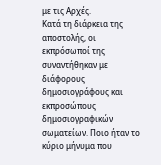με τις Αρχές.
Κατά τη διάρκεια της αποστολής, οι εκπρόσωποί της συναντήθηκαν με διάφορους δημοσιογράφους και εκπροσώπους δημοσιογραφικών σωματείων. Ποιο ήταν το κύριο μήνυμα που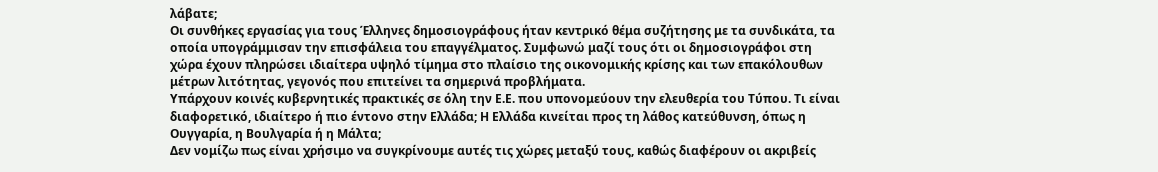λάβατε;
Οι συνθήκες εργασίας για τους Έλληνες δημοσιογράφους ήταν κεντρικό θέμα συζήτησης με τα συνδικάτα, τα οποία υπογράμμισαν την επισφάλεια του επαγγέλματος. Συμφωνώ μαζί τους ότι οι δημοσιογράφοι στη χώρα έχουν πληρώσει ιδιαίτερα υψηλό τίμημα στο πλαίσιο της οικονομικής κρίσης και των επακόλουθων μέτρων λιτότητας, γεγονός που επιτείνει τα σημερινά προβλήματα.
Υπάρχουν κοινές κυβερνητικές πρακτικές σε όλη την Ε.Ε. που υπονομεύουν την ελευθερία του Τύπου. Τι είναι διαφορετικό, ιδιαίτερο ή πιο έντονο στην Ελλάδα; Η Ελλάδα κινείται προς τη λάθος κατεύθυνση, όπως η Ουγγαρία, η Βουλγαρία ή η Μάλτα;
Δεν νομίζω πως είναι χρήσιμο να συγκρίνουμε αυτές τις χώρες μεταξύ τους, καθώς διαφέρουν οι ακριβείς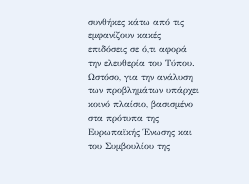συνθήκες κάτω από τις εμφανίζουν κακές επιδόσεις σε ό,τι αφορά την ελευθερία του Τύπου. Ωστόσο, για την ανάλυση των προβλημάτων υπάρχει κοινό πλαίσιο, βασισμένο στα πρότυπα της Ευρωπαϊκής Ένωσης και του Συμβουλίου της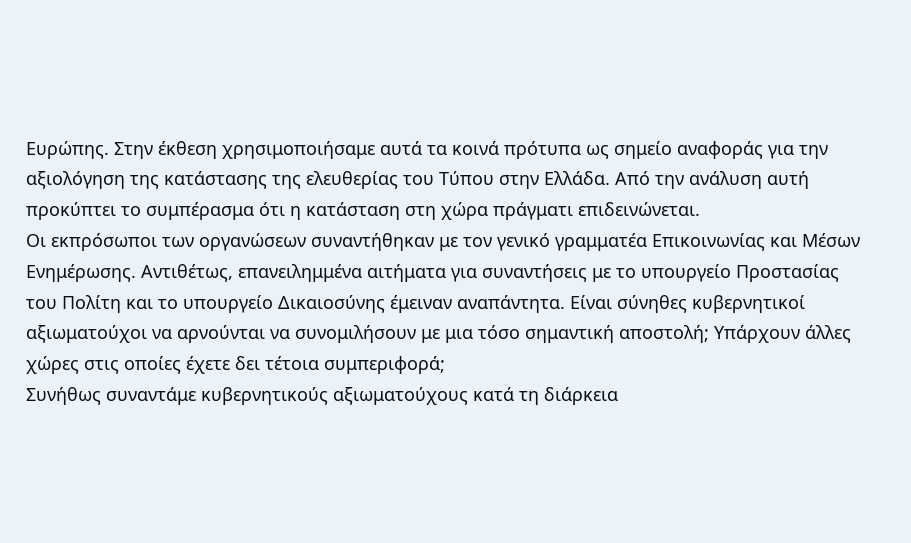Ευρώπης. Στην έκθεση χρησιμοποιήσαμε αυτά τα κοινά πρότυπα ως σημείο αναφοράς για την αξιολόγηση της κατάστασης της ελευθερίας του Τύπου στην Ελλάδα. Από την ανάλυση αυτή προκύπτει το συμπέρασμα ότι η κατάσταση στη χώρα πράγματι επιδεινώνεται.
Οι εκπρόσωποι των οργανώσεων συναντήθηκαν με τον γενικό γραμματέα Επικοινωνίας και Μέσων Ενημέρωσης. Αντιθέτως, επανειλημμένα αιτήματα για συναντήσεις με το υπουργείο Προστασίας του Πολίτη και το υπουργείο Δικαιοσύνης έμειναν αναπάντητα. Είναι σύνηθες κυβερνητικοί αξιωματούχοι να αρνούνται να συνομιλήσουν με μια τόσο σημαντική αποστολή; Υπάρχουν άλλες χώρες στις οποίες έχετε δει τέτοια συμπεριφορά;
Συνήθως συναντάμε κυβερνητικούς αξιωματούχους κατά τη διάρκεια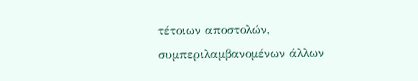τέτοιων αποστολών, συμπεριλαμβανομένων άλλων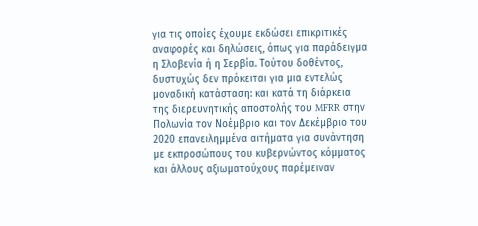για τις οποίες έχουμε εκδώσει επικριτικές αναφορές και δηλώσεις, όπως για παράδειγμα η Σλοβενία ή η Σερβία. Τούτου δοθέντος, δυστυχώς δεν πρόκειται για μια εντελώς μοναδική κατάσταση: και κατά τη διάρκεια της διερευνητικής αποστολής του MFRR στην Πολωνία τον Νοέμβριο και τον Δεκέμβριο του 2020 επανειλημμένα αιτήματα για συνάντηση με εκπροσώπους του κυβερνώντος κόμματος και άλλους αξιωματούχους παρέμειναν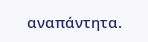αναπάντητα.